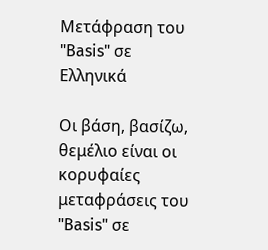Μετάφραση του "Basis" σε Ελληνικά

Οι βάση, βασίζω, θεμέλιο είναι οι κορυφαίες μεταφράσεις του "Basis" σε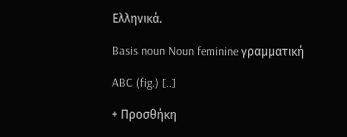Ελληνικά.

Basis noun Noun feminine γραμματική

ABC (fig.) [..]

+ Προσθήκη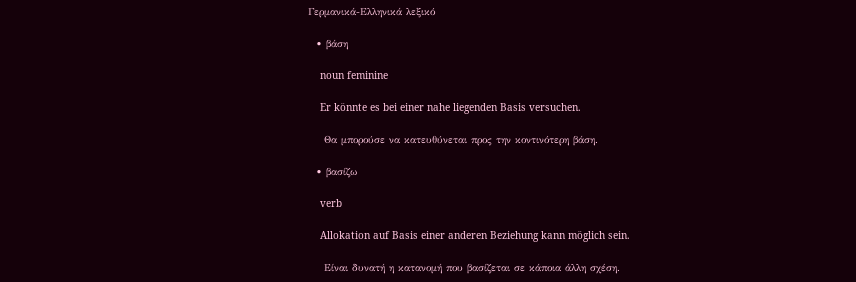Γερμανικά-Ελληνικά λεξικό

  • βάση

    noun feminine

    Er könnte es bei einer nahe liegenden Basis versuchen.

    Θα μπορούσε να κατευθύνεται προς την κοντινότερη βάση.

  • βασίζω

    verb

    Allokation auf Basis einer anderen Beziehung kann möglich sein.

    Είναι δυνατή η κατανομή που βασίζεται σε κάποια άλλη σχέση.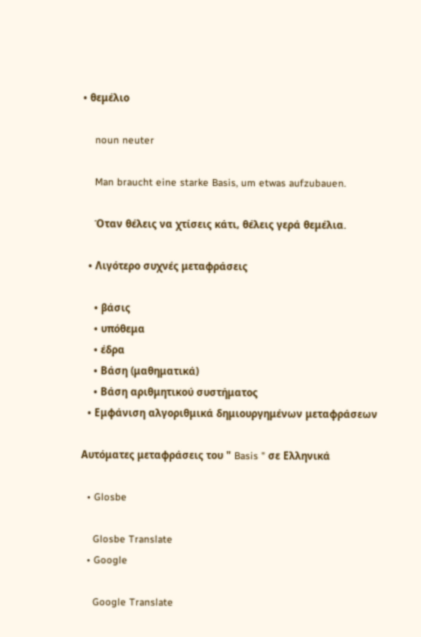• θεμέλιο

    noun neuter

    Man braucht eine starke Basis, um etwas aufzubauen.

    Όταν θέλεις να χτίσεις κάτι, θέλεις γερά θεμέλια.

  • Λιγότερο συχνές μεταφράσεις

    • βάσις
    • υπόθεμα
    • έδρα
    • Βάση (μαθηματικά)
    • Βάση αριθμητικού συστήματος
  • Εμφάνιση αλγοριθμικά δημιουργημένων μεταφράσεων

Αυτόματες μεταφράσεις του " Basis " σε Ελληνικά

  • Glosbe

    Glosbe Translate
  • Google

    Google Translate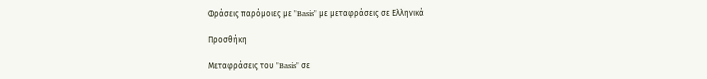Φράσεις παρόμοιες με "Basis" με μεταφράσεις σε Ελληνικά

Προσθήκη

Μεταφράσεις του "Basis" σε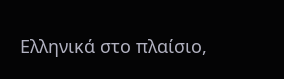Ελληνικά στο πλαίσιο,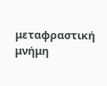μεταφραστική μνήμη